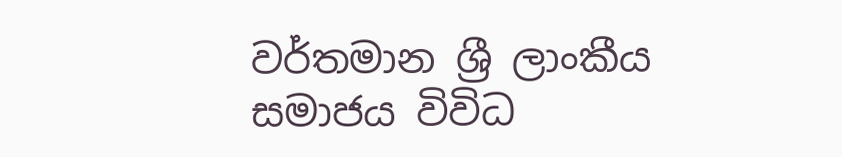වර්තමාන ශ්‍රී ලාංකීය සමාජය විවිධ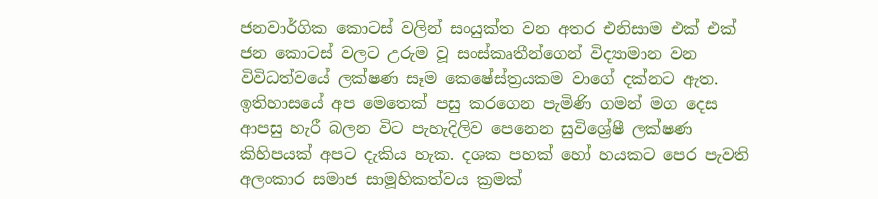ජනවාර්ගික කොටස් වලින් සංයුක්ත වන අතර එනිසාම එක් එක් ජන කොටස් වලට උරුම වූ සංස්කෘතීන්ගෙන් විද්‍යාමාන වන විවිධත්වයේ ලක්ෂණ සෑම කෙෂේස්ත්‍රයකම වාගේ දක්නට ඇත. ඉතිහාසයේ අප මෙතෙක් පසු කරගෙන පැමිණි ගමන් මග දෙස ආපසු හැරී බලන විට පැහැදිලිව පෙනෙන සුවිශ්‍රේෂී ලක්ෂණ කිහිපයක් අපට දැකිය හැක. දශක පහක් හෝ හයකට පෙර පැවති අලංකාර සමාජ සාමූහිකත්වය ක්‍රමක්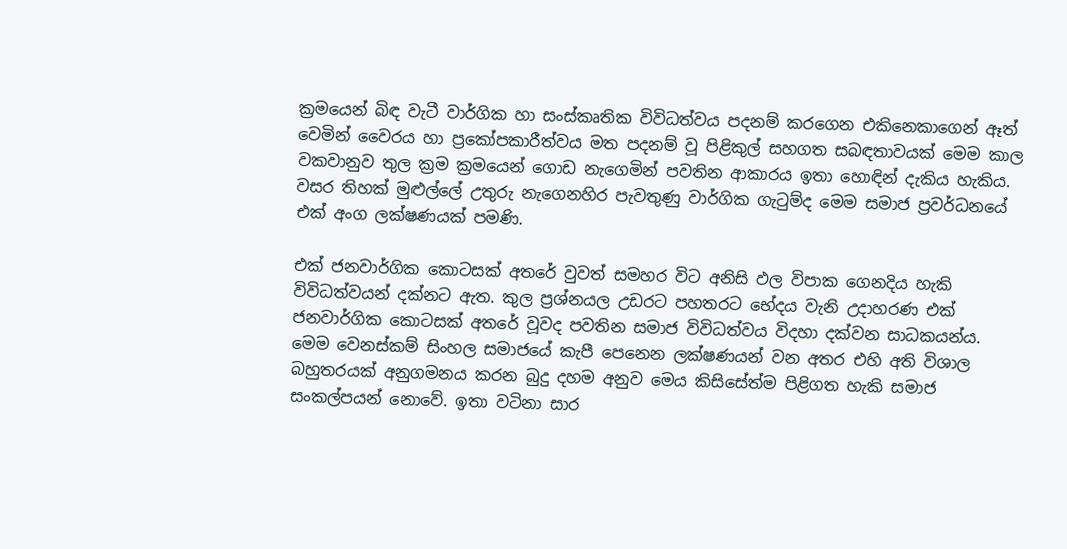ක්‍රමයෙන් බිඳ වැටී වාර්ගික හා සංස්කෘතික විවිධත්වය පදනම් කරගෙන එකිනෙකාගෙන් ඈත් වෙමින් වෛරය හා ප්‍රකෝපකාරීත්වය මත පදනම් වූ පිළිකුල් සහගත සබඳතාවයක් මෙම කාල වකවානුව තුල ක්‍රම ක්‍රමයෙන් ගොඩ නැගෙමින් පවතින ආකාරය ඉතා හොඳින් දැකිය හැකිය. වසර තිහක් මුළුල්ලේ උතුරු නැගෙනහිර පැවතුණු වාර්ගික ගැටුම්ද මෙම සමාජ ප්‍රවර්ධනයේ එක් අංග ලක්ෂණයක් පමණි.

එක් ජනවාර්ගික කොටසක් අතරේ වුවත් සමහර විට අනිසි ඵල විපාක ගෙනදිය හැකි විවිධත්වයන් දක්නට ඇත. කුල ප්‍රශ්නයල උඩරට පහතරට භේදය වැනි උදාහරණ එක් ජනවාර්ගික කොටසක් අතරේ වූවද පවතින සමාජ විවිධත්වය විදහා දක්වන සාධකයන්ය. මෙම වෙනස්කම් සිංහල සමාජයේ කැපී පෙනෙන ලක්ෂණයන් වන අතර එහි අති විශාල බහුතරයක් අනුගමනය කරන බුදු දහම අනුව මෙය කිසිසේත්ම පිළිගත හැකි සමාජ සංකල්පයන් නොවේ. ඉතා වටිනා සාර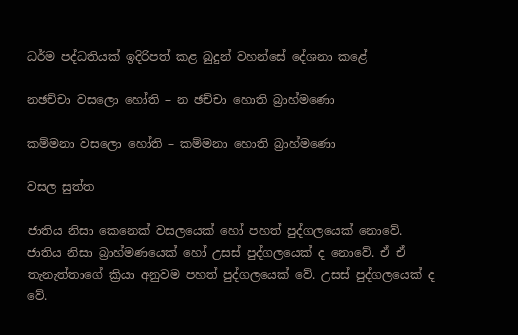ධර්ම පද්ධතියක් ඉදිරිපත් කළ බුදුන් වහන්සේ දේශනා කළේ

නඡච්චා වසලො හෝති – න ඡච්චා හොති බ්‍රාහ්මණො

කම්මනා වසලො හෝති – කම්මනා හොති බ්‍රාහ්මණො

වසල සුත්ත

ජාතිය නිසා කෙනෙක් වසලයෙක් හෝ පහත් පුද්ගලයෙක් නොවේ. ජාතිය නිසා බ්‍රාහ්මණයෙක් හෝ උසස් පුද්ගලයෙක් ද නොවේ. ඒ ඒ තැනැත්තාගේ ක්‍රියා අනුවම පහත් පුද්ගලයෙක් වේ. උසස් පුද්ගලයෙක් ද වේ.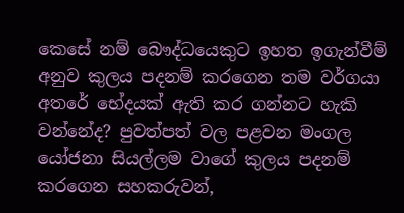කෙසේ නම් බෞද්ධයෙකුට ඉහත ඉගැන්වීම් අනුව කුලය පදනම් කරගෙන තම වර්ගයා අතරේ භේදයක් ඇති කර ගන්නට හැකි වන්නේද? පුවත්පත් වල පළවන මංගල යෝජනා සියල්ලම වාගේ කුලය පදනම් කරගෙන සහකරුවන්,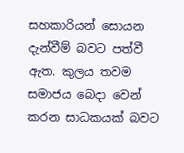සහකාරියන් සොයන දැන්වීම් බවට පත්වී ඇත. කුලය තවම සමාජය බෙදා වෙන් කරන සාධකයක් බවට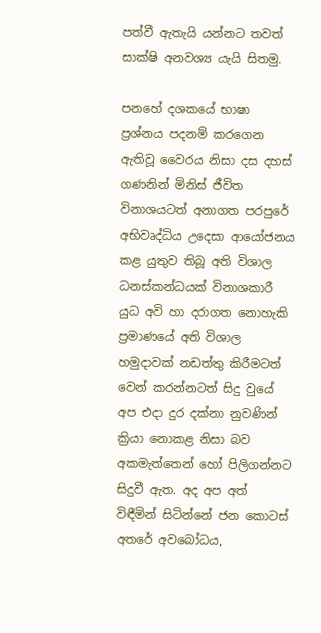පත්වී ඇතැයි යන්නට තවත්  සාක්ෂි අනවශ්‍ය යැයි සිතමු.

පනහේ දශකයේ භාෂා ප්‍රශ්නය පදනම් කරගෙන ඇතිවූ වෛරය නිසා දස දහස් ගණනින් මිනිස් ජීවිත විනාශයටත් අනාගත පරපුරේ අභිවෘද්ධිය උදෙසා ආයෝජනය කළ යුතුව තිබූ අති විශාල ධනස්කන්ධයක් විනාශකාරී යුධ අවි හා දරාගත නොහැකි  ප්‍රමාණයේ අති විශාල හමුදාවක් නඩත්තු කිරීමටත් වෙන් කරන්නටත් සිදු වුයේ අප එදා දුර දක්නා නුවණින් ක්‍රියා නොකළ නිසා බව අකමැත්තෙන් හෝ පිලිගන්නට සිදුවී ඇත. අද අප අත් විඳීමින් සිටින්නේ ජන කොටස් අතරේ අවබෝධය,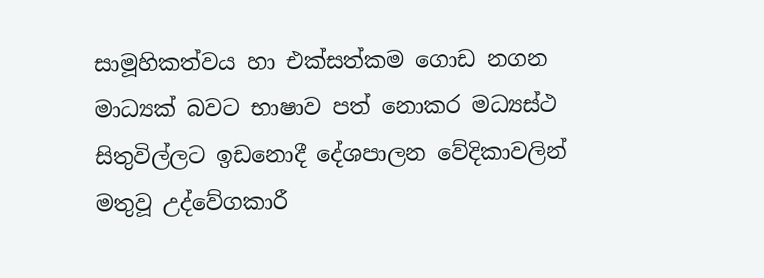සාමූහිකත්වය හා එක්සත්කම ගොඩ නගන මාධ්‍යක් බවට භාෂාව පත් නොකර මධ්‍යස්ථ සිතුවිල්ලට ඉඩනොදී දේශපාලන වේදිකාවලින් මතුවූ උද්වේගකාරී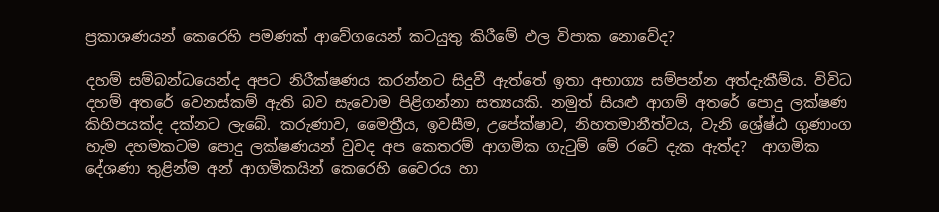ප්‍රකාශණයන් කෙරෙහි පමණක් ආවේගයෙන් කටයුතු කිරීමේ ඵල විපාක නොවේද?

දහම් සම්බන්ධයෙන්ද අපට නිරීක්ෂණය කරන්නට සිදුවී ඇත්තේ ඉතා අභාග්‍ය සම්පන්න අත්දැකීම්ය. විවිධ දහම් අතරේ වෙනස්කම් ඇති බව සැවොම පිළිගන්නා සත්‍යයකි. නමුත් සියළු ආගම් අතරේ පොදු ලක්ෂණ කිහිපයක්ද දක්නට ලැබේ. කරුණාව, මෛත්‍රීය, ඉවසීම, උපේක්ෂාව, නිහතමානීත්වය, වැනි ශ්‍රේෂ්ඨ ගුණාංග හැම දහමකටම පොදු ලක්ෂණයන් වුවද අප කෙතරම් ආගමික ගැටුම් මේ රටේ දැක ඇත්ද?  ආගමික දේශණා තුළින්ම අන් ආගමිකයින් කෙරෙහි වෛරය හා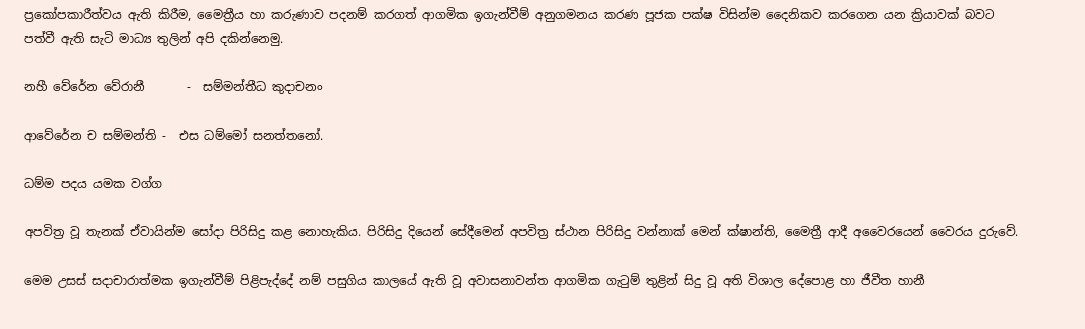ප්‍රකෝපකාරීත්වය ඇති කිරීම, මෛත්‍රීය හා කරුණාව පදනම් කරගත් ආගමික ඉගැන්වීම් අනුගමනය කරණ පූජක පක්ෂ විසින්ම දෛනිකව කරගෙන යන ක්‍රියාවක් බවට පත්වී ඇති සැටි මාධ්‍ය තුලින් අපි දකින්නෙමු.

නහී වේරේන වේරානී       -  සම්මන්තීධ කුදාචනං

ආවේරේන ච සම්මන්ති -  එස ධම්මෝ සනත්තනෝ.

ධම්ම පදය යමක වග්ග

අපවිත්‍ර වූ තැනක් ඒවායින්ම සෝදා පිරිසිදු කළ නොහැකිය. පිරිසිදු දියෙන් සේදීමෙන් අපවිත්‍ර ස්ථාන පිරිසිදු වන්නාක් මෙන් ක්ෂාන්ති, මෛත්‍රී ආදී අවෛරයෙන් වෛරය දුරුවේ.

මෙම උසස් සදාචාරාත්මක ඉගැන්වීම් පිළිපැද්දේ නම් පසුගිය කාලයේ ඇති වූ අවාසනාවන්ත ආගමික ගැටුම් තුළින් සිදු වූ අති විශාල දේපොළ හා ජීවීත හානී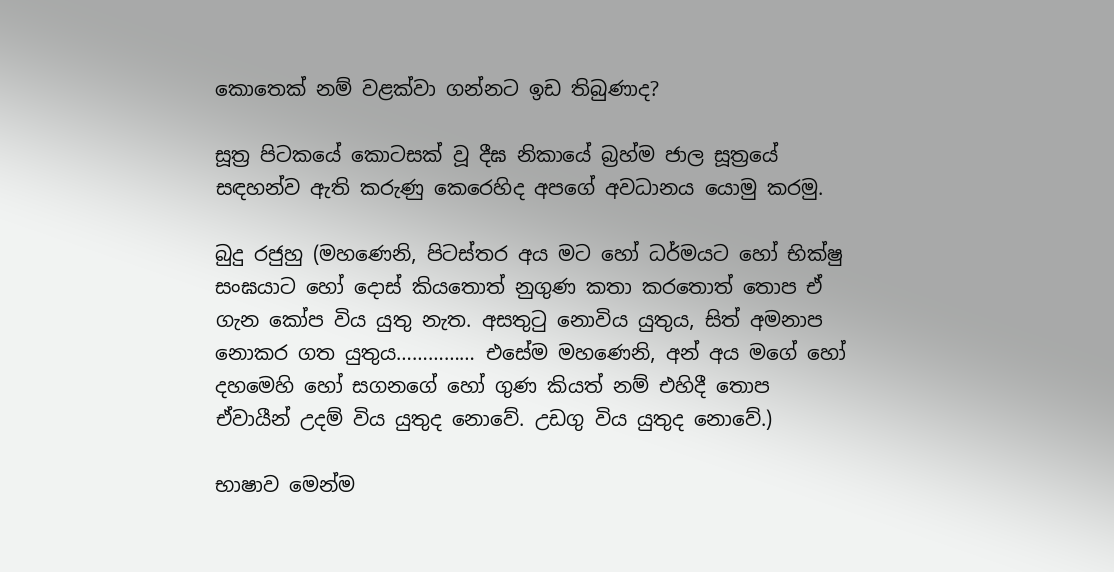කොතෙක් නම් වළක්වා ගන්නට ඉඩ තිබුණාද?

සූත්‍ර පිටකයේ කොටසක් වූ දීඝ නිකායේ බ්‍රහ්ම ජාල සූත්‍රයේ සඳහන්ව ඇති කරුණු කෙරෙහිද අපගේ අවධානය යොමු කරමු.

බුදු රජුහු (මහණෙනි, පිටස්තර අය මට හෝ ධර්මයට හෝ භික්ෂු සංඝයාට හෝ දොස් කියතොත් නුගුණ කතා කරතොත් තොප ඒ ගැන කෝප විය යුතු නැත. අසතුටු නොවිය යුතුය, සිත් අමනාප නොකර ගත යුතුය…………… එසේම මහණෙනි, අන් අය මගේ හෝ දහමෙහි හෝ සගනගේ හෝ ගුණ කියත් නම් එහිදී තොප ඒවායීන් උදම් විය යුතුද නොවේ. උඩගු විය යුතුද නොවේ.)

භාෂාව මෙන්ම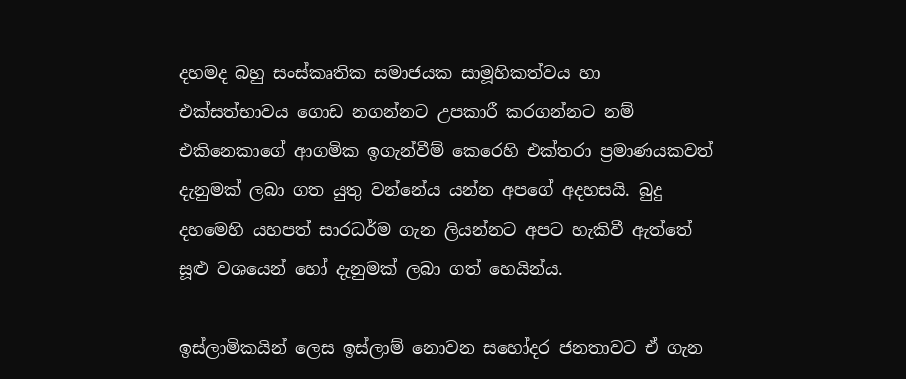දහමද බහු සංස්කෘතික සමාජයක සාමූහිකත්වය හා එක්සත්භාවය ගොඩ නගන්නට උපකාරී කරගන්නට නම් එකිනෙකාගේ ආගමික ඉගැන්වීම් කෙරෙහි එක්තරා ප්‍රමාණයකවත් දැනුමක් ලබා ගත යුතු වන්නේය යන්න අපගේ අදහසයි. බුදු දහමෙහි යහපත් සාරධර්ම ගැන ලියන්නට අපට හැකිවී ඇත්තේ සූළු වශයෙන් හෝ දැනුමක් ලබා ගත් හෙයින්ය.

ඉස්ලාමිකයින් ලෙස ඉස්ලාම් නොවන සහෝදර ජනතාවට ඒ ගැන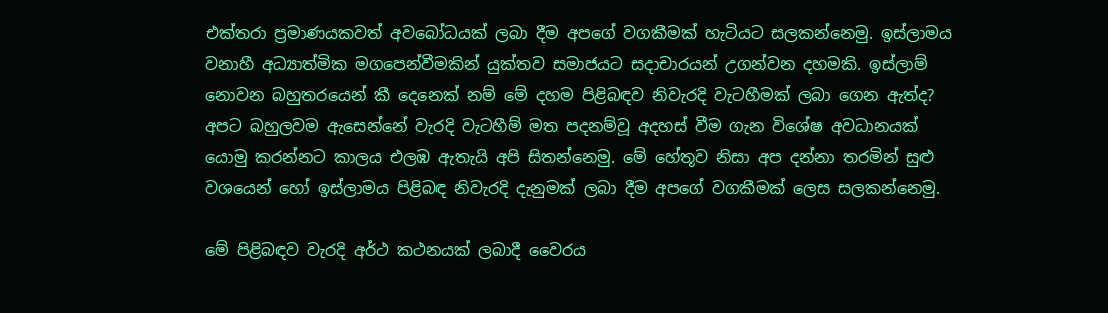එක්තරා ප්‍රමාණයකවත් අවබෝධයක් ලබා දීම අපගේ වගකීමක් හැටියට සලකන්නෙමු. ඉස්ලාමය වනාහී අධ්‍යාත්මික මගපෙන්වීමකින් යුක්තව සමාජයට සදාචාරයන් උගන්වන දහමකි. ඉස්ලාම් නොවන බහුතරයෙන් කී දෙනෙක් නම් මේ දහම පිළිබඳව නිවැරදි වැටහීමක් ලබා ගෙන ඇත්ද? අපට බහුලවම ඇසෙන්නේ වැරදි වැටහීම් මත පදනම්වූ අදහස් වීම ගැන විශේෂ අවධානයක් යොමු කරන්නට කාලය එලඹ ඇතැයි අපි සිතන්නෙමු. මේ හේතූව නිසා අප දන්නා තරමින් සුළු වශයෙන් හෝ ඉස්ලාමය පිළිබඳ නිවැරදි දැනුමක් ලබා දීම අපගේ වගකීමක් ලෙස සලකන්නෙමු.

මේ පිළිබඳව වැරදි අර්ථ කථනයක් ලබාදී වෛරය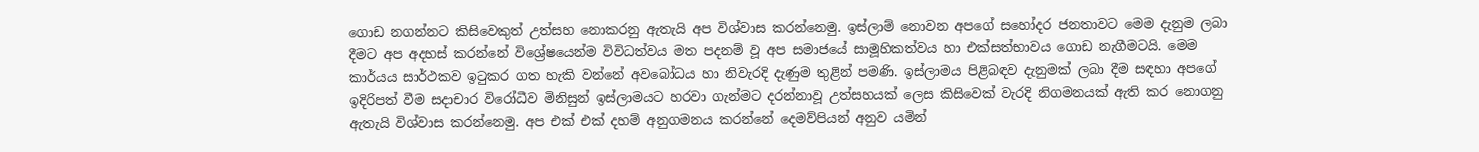ගොඩ නගන්නට කිසිවෙකුත් උත්සහ නොකරනු ඇතැයි අප විශ්වාස කරන්නෙමු. ඉස්ලාම් නොවන අපගේ සහෝදර ජනතාවට මෙම දැනුම ලබා දීමට අප අදහස් කරන්නේ විශ්‍රේෂයෙන්ම විවිධත්වය මත පදනම් වූ අප සමාජයේ සාමූහිකත්වය හා එක්සත්භාවය ගොඩ නැගීමටයි. මෙම කාර්යය සාර්ථකව ඉටුකර ගත හැකි වන්නේ අවබෝධය හා නිවැරදි දැණුම තුළින් පමණි. ඉස්ලාමය පිළිබඳව දැනුමක් ලබා දීම සඳහා අපගේ ඉදිරිපත් වීම සදාචාර විරෝධීව මිනිසුන් ඉස්ලාමයට හරවා ගැන්මට දරන්නාවූ උත්සහයක් ලෙස කිසිවෙක් වැරදි නිගමනයක් ඇති කර නොගනු ඇතැයි විශ්වාස කරන්නෙමු. අප එක් එක් දහම් අනුගමනය කරන්නේ දෙමව්පියන් අනුව යමින්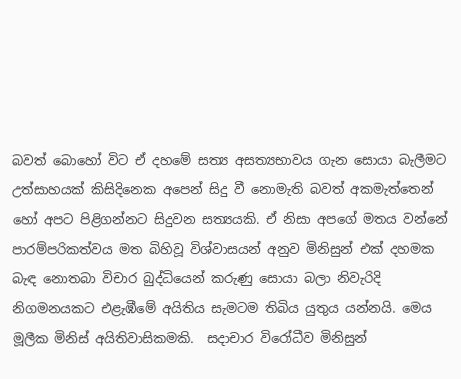බවත් බොහෝ විට ඒ දහමේ සත්‍ය අසත්‍යභාවය ගැන සොයා බැලීමට උත්සාහයක් කිසිදිනෙක අපෙන් සිදු වී නොමැති බවත් අකමැත්තෙන් හෝ අපට පිළිගන්නට සිදුවන සත්‍යයකි. ඒ නිසා අපගේ මතය වන්නේ පාරම්පරිකත්වය මත බිහිවූ විශ්වාසයන් අනුව මිනිසුන් එක් දහමක බැඳ නොතබා විචාර බුද්ධියෙන් කරුණු සොයා බලා නිවැරිදි නිගමනයකට එළැඹීමේ අයිතිය සැමටම තිබිය යුතුය යන්නයි. මෙය මූලීක මිනිස් අයිතිවාසිකමකි.  සදාචාර විරෝධීව මිනිසුන්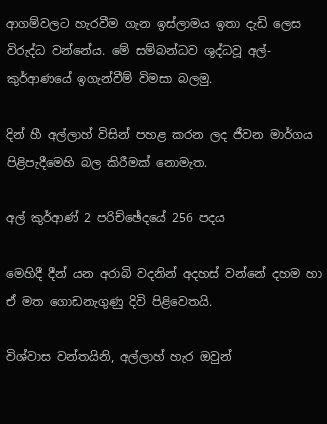ආගම්වලට හැරවීම ගැන ඉස්ලාමය ඉතා දැඩි ලෙස විරුද්ධ වන්නේය. මේ සම්බන්ධව ශුද්ධවූ අල්-කුර්ආණයේ ඉගැන්වීම් විමසා බලමු.

දින් හී අල්ලාහ් විසින් පහළ කරන ලද ජීවන මාර්ගය පිළිපැදීමෙහි බල කිරීමක් නොමැත.

අල් කුර්ආණ් 2 පරිච්ඡේදයේ 256 පදය

මෙහිදී දීන් යන අරාබි වදනින් අදහස් වන්නේ දහම හා ඒ මත ගොඩනැගුණු දිවි පිළිවෙතයි.

විශ්වාස වන්තයිනි, අල්ලාහ් හැර ඔවුන්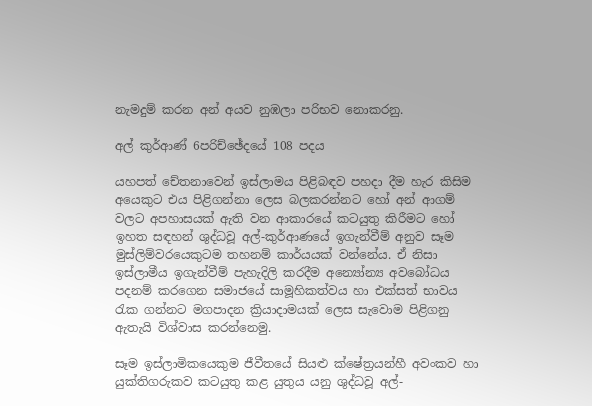නැමදුම් කරන අන් අයව නුඹලා පරිභව නොකරනු.

අල් කුර්ආණ් 6පරිච්ඡේදයේ 108 පදය

යහපත් චේතනාවෙන් ඉස්ලාමය පිළිබඳව පහදා දීම හැර කිසිම අයෙකුට එය පිළිගන්නා ලෙස බලකරන්නට හෝ අන් ආගම් වලට අපහාසයක් ඇති වන ආකාරයේ කටයුතු කිරීමට හෝ ඉහත සඳහන් ශුද්ධවූ අල්-කුර්ආණයේ ඉගැන්වීම් අනුව සෑම මුස්ලිම්වරයෙකුටම තහනම් කාර්යයක් වන්නේය. ඒ නිසා ඉස්ලාමීය ඉගැන්වීම් පැහැදිලි කරදීම අන්‍යෝන්‍ය අවබෝධය පදනම් කරගෙන සමාජයේ සාමූහිකත්වය හා එක්සත් භාවය රැක ගන්නට මගපාදන ක්‍රියාදාමයක් ලෙස සැවොම පිළිගනු ඇතැයි විශ්වාස කරන්නෙමු.

සෑම ඉස්ලාමිකයෙකුම ජීවීතයේ සියළු ක්ෂේත්‍රයන්හී අවංකව හා යුක්තිගරුකව කටයුතු කළ යුතුය යනු ශුද්ධවූ අල්-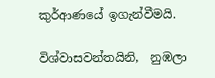කුර්ආණයේ ඉගැන්වීමයි.

විශ්වාසවන්තයිනි,  නුඹලා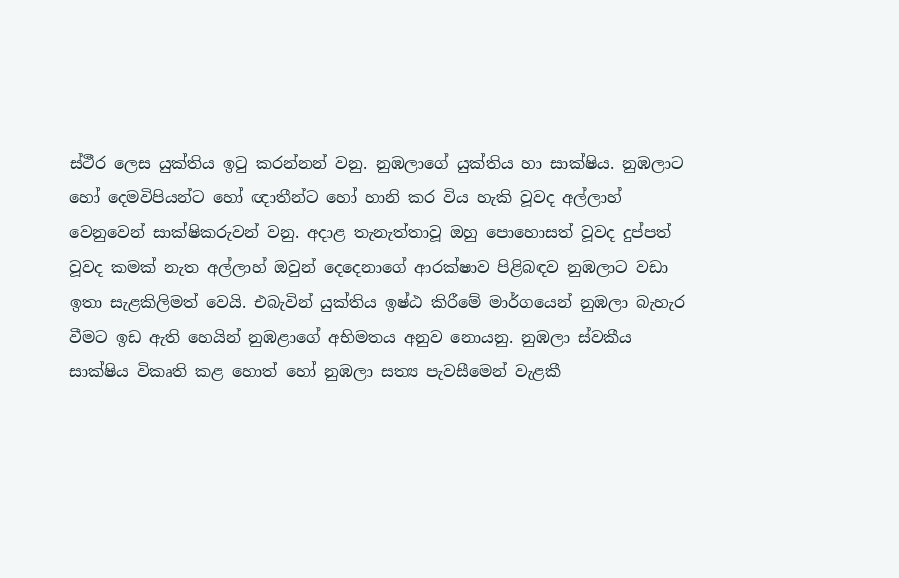ස්ථීර ලෙස යුක්තිය ඉටු කරන්නන් වනු. නුඹලාගේ යුක්තිය හා සාක්ෂිය. නුඹලාට හෝ දෙමවිපියන්ට හෝ ඥාතීන්ට හෝ හානි කර විය හැකි වූවද අල්ලාහ් වෙනුවෙන් සාක්ෂිකරුවන් වනු. අදාළ තැනැත්තාවූ ඔහු පොහොසත් වූවද දුප්පත් වූවද කමක් නැත අල්ලාහ් ඔවුන් දෙදෙනාගේ ආරක්ෂාව පිළිබඳව නුඹලාට වඩා ඉතා සැළකිලිමත් වෙයි. එබැවින් යුක්තිය ඉෂ්ඨ කිරීමේ මාර්ගයෙන් නුඹලා බැහැර වීමට ඉඩ ඇති හෙයින් නුඹළාගේ අභිමතය අනුව නොයනු. නුඹලා ස්වකීය සාක්ෂිය විකෘති කළ හොත් හෝ නුඹලා සත්‍ය පැවසීමෙන් වැළකී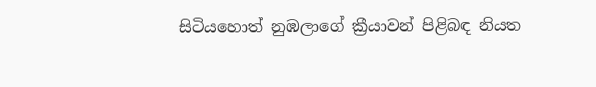සිටියහොත් නුඹලාගේ ක්‍රීයාවන් පිළිබඳ නියත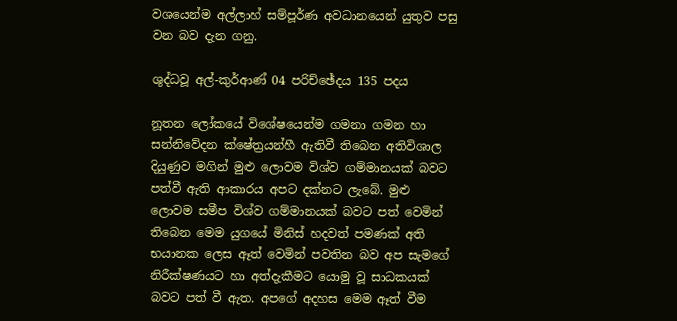වශයෙන්ම අල්ලාහ් සම්පූර්ණ අවධානයෙන් යුතුව පසු වන බව දැන ගනු.

ශුද්ධවූ අල්-කුර්ආණ් 04 පරිච්ඡේදය 135 පදය

නූතන ලෝකයේ විශේෂයෙන්ම ගමනා ගමන හා සන්නිවේදන ක්ෂේත්‍රයන්හී ඇතිවී තිබෙන අතිවිශාල දියුණුව මගින් මුළු ලොවම විශ්ව ගම්මානයක් බවට පත්වී ඇති ආකාරය අපට දක්නට ලැබේ. මුළු ලොවම සමීප විශ්ව ගම්මානයක් බවට පත් වෙමින් තිබෙන මෙම යුගයේ මිනිස් හදවත් පමණක් අති භයානක ලෙස ඈත් වෙමින් පවතින බව අප සැමගේ නිරීක්ෂණයට හා අත්දැකීමට යොමු වූ සාධකයක් බවට පත් වී ඇත. අපගේ අදහස මෙම ඈත් වීම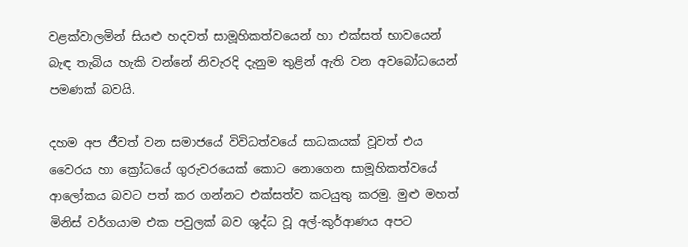වළක්වාලමින් සියළු හදවත් සාමූහිකත්වයෙන් හා එක්සත් භාවයෙන් බැඳ තැබිය හැකි වන්නේ නිවැරදි දැනුම තුළින් ඇති වන අවබෝධයෙන් පමණක් බවයි.

දහම අප ජීවත් වන සමාජයේ විවිධත්වයේ සාධකයක් වූවත් එය වෛරය හා ක්‍රෝධයේ ගුරුවරයෙක් කොට නොගෙන සාමූහිකත්වයේ ආලෝකය බවට පත් කර ගන්නට එක්සත්ව කටයුතු කරමු. මුළු මහත් මිනිස් වර්ගයාම එක පවුලක් බව ශුද්ධ වූ අල්-කුර්ආණය අපට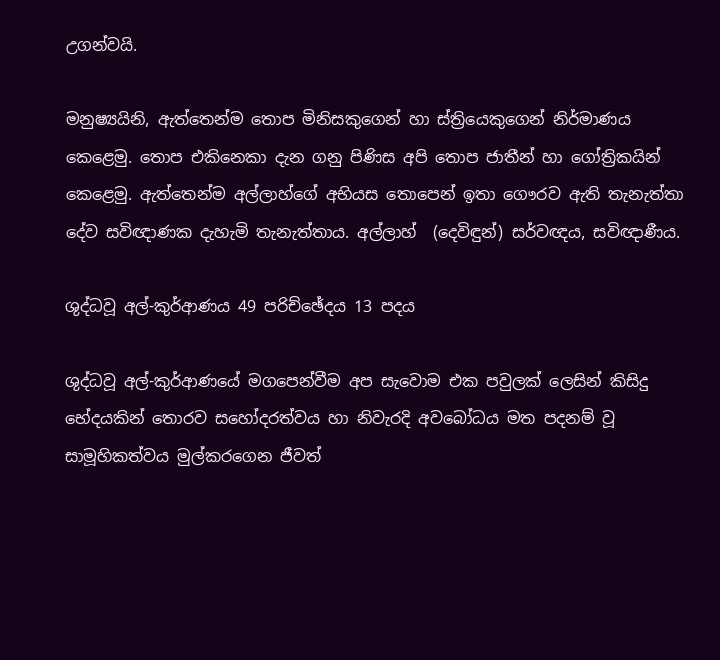උගන්වයි.

මනුෂ්‍යයිනි, ඇත්තෙන්ම තොප මිනිසකුගෙන් හා ස්ත්‍රියෙකුගෙන් නිර්මාණය කෙළෙමු. තොප එකිනෙකා දැන ගනු පිණිස අපි තොප ජාතීන් හා ගෝත්‍රිකයින් කෙළෙමු. ඇත්තෙන්ම අල්ලාහ්ගේ අභියස තොපෙන් ඉතා ගෞරව ඇති තැනැත්තා දේව සවිඥාණක දැහැමි තැනැත්තාය. අල්ලාහ්  (දෙවිඳුන්) සර්වඥය, සවිඥාණීය.

ශුද්ධවූ අල්-කුර්ආණය 49 පරිච්ඡේදය 13 පදය

ශුද්ධවූ අල්-කුර්ආණයේ මගපෙන්වීම අප සැවොම එක පවුලක් ලෙසින් කිසිදු භේදයකින් තොරව සහෝදරත්වය හා නිවැරදි අවබෝධය මත පදනම් වූ සාමූහිකත්වය මුල්කරගෙන ජීවත්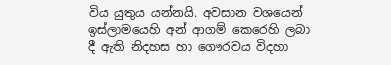විය යුතුය යන්නයි. අවසාන වශයෙන් ඉස්ලාමයෙහි අන් ආගම් කෙරෙහි ලබා දී ඇති නිදහස හා ගෞරවය විදහා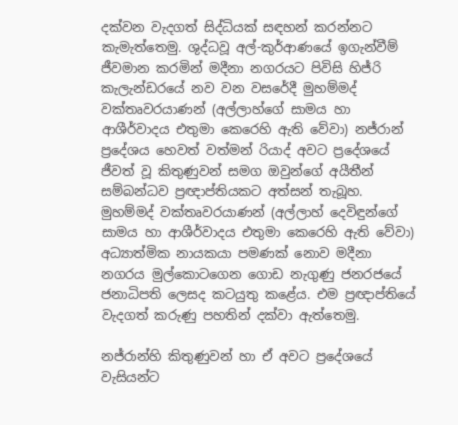දක්වන වැදගත් සිද්ධියක් සඳහන් කරන්නට කැමැත්තෙමු. ශුද්ධවූ අල්-කුර්ආණයේ ඉගැන්වීම් ජීවමාන කරමින් මදීනා නගරයට පිවිසි හිජ්රි කැලැන්ඩරයේ නව වන වසරේදී මුහම්මද් වක්තෘවරයාණන් (අල්ලාහ්ගේ සාමය හා ආශීර්වාදය එතුමා කෙරෙහි ඇති වේවා) නජ්රාන් ප්‍රදේශය හෙවත් වත්මන් රියාද් අවට ප්‍රදේශයේ ජීවත් වූ කිතුණුවන් සමග ඔවුන්ගේ අයීතීන් සම්බන්ධව ප්‍රඥාප්තියකට අත්සන් තැබූහ. මුහම්මද් වක්තෘවරයාණන් (අල්ලාහ් දෙවිඳුන්ගේ සාමය හා ආශීර්වාදය එතුමා කෙරෙහි ඇති වේවා) අධ්‍යාත්මික නායකයා පමණක් නොව මදීනා නගරය මුල්කොටගෙන ගොඩ නැගුණු ජනරජයේ ජනාධිපති ලෙසද කටයුතු කළේය. එම ප්‍රඥාප්තියේ වැදගත් කරුණු පහතින් දක්වා ඇත්තෙමු.

නජ්රාන්හි කිතුණුවන් හා ඒ අවට ප්‍රදේශයේ වැසියන්ට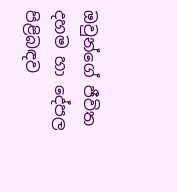ඔවුන්ගේ ජීවිත දහම හා දේපල පිළිබඳව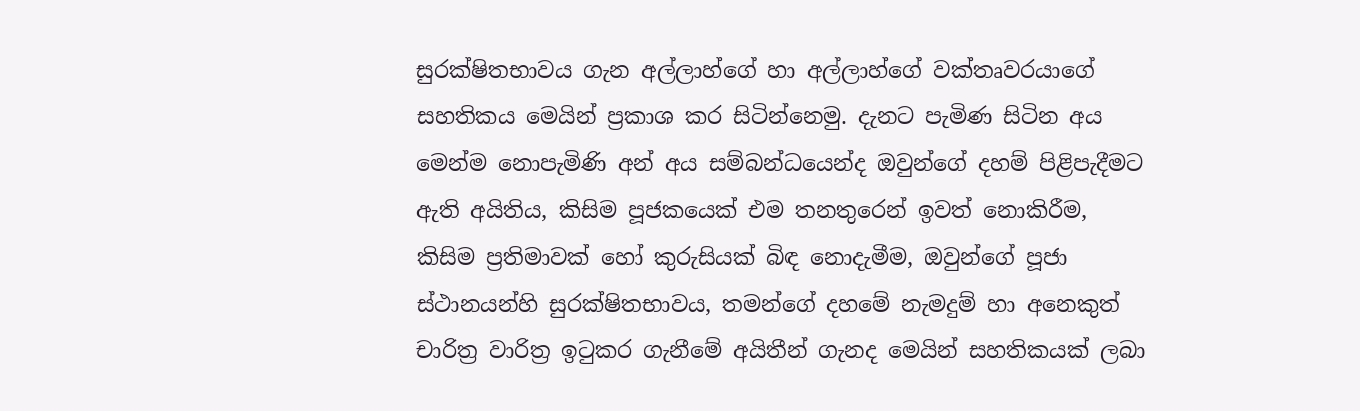සුරක්ෂිතභාවය ගැන අල්ලාහ්ගේ හා අල්ලාහ්ගේ වක්තෘවරයාගේ සහතිකය මෙයින් ප්‍රකාශ කර සිටින්නෙමු. දැනට පැමිණ සිටින අය මෙන්ම නොපැමිණි අන් අය සම්බන්ධයෙන්ද ඔවුන්ගේ දහම් පිළිපැදීමට ඇති අයිතිය, කිසිම පූජකයෙක් එම තනතුරෙන් ඉවත් නොකිරීම, කිසිම ප්‍රතිමාවක් හෝ කුරුසියක් බිඳ නොදැමීම, ඔවුන්ගේ පූජා ස්ථානයන්හි සුරක්ෂිතභාවය, තමන්ගේ දහමේ නැමදුම් හා අනෙකුත් චාරිත්‍ර වාරිත්‍ර ඉටුකර ගැනීමේ අයිතීන් ගැනද මෙයින් සහතිකයක් ලබා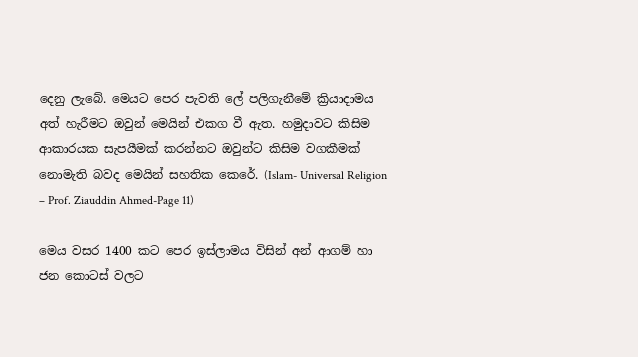දෙනු ලැබේ. මෙයට පෙර පැවති ලේ පලිගැනීමේ ක්‍රියාදාමය අත් හැරීමට ඔවුන් මෙයින් එකග වී ඇත. හමුදාවට කිසිම ආකාරයක සැපයීමක් කරන්නට ඔවුන්ට කිසිම වගකීමක් නොමැති බවද මෙයින් සහතික කෙරේ. (Islam- Universal Religion – Prof. Ziauddin Ahmed-Page 11)

මෙය වසර 1400 කට පෙර ඉස්ලාමය විසින් අන් ආගම් හා ජන කොටස් වලට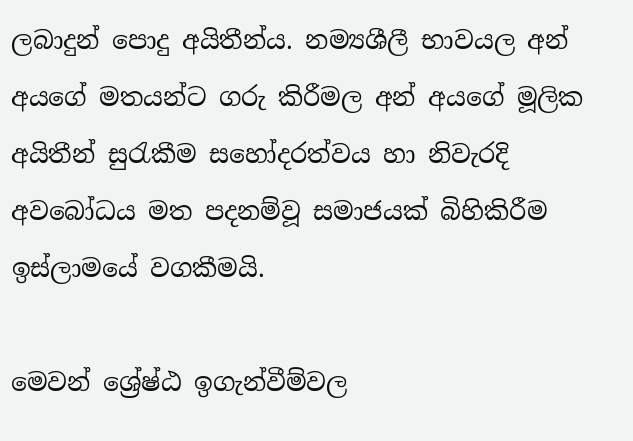ලබාදුන් පොදු අයිතීන්ය. නම්‍යශීලී භාවයල අන් අයගේ මතයන්ට ගරු කිරීමල අන් අයගේ මූලික අයිතීන් සුරැකීම සහෝදරත්වය හා නිවැරදි අවබෝධය මත පදනම්වූ සමාජයක් බිහිකිරීම  ඉස්ලාමයේ වගකීමයි.

මෙවන් ශ්‍රේෂ්ඨ ඉගැන්වීම්වල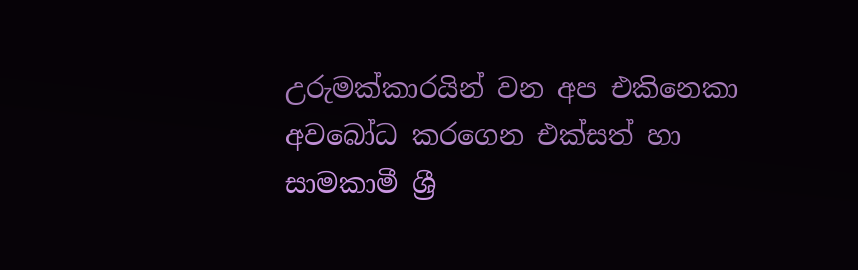උරුමක්කාරයින් වන අප එකිනෙකා අවබෝධ කරගෙන එක්සත් හා සාමකාමී ශ්‍රී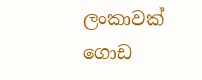ලංකාවක් ගොඩ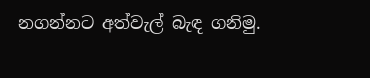නගන්නට අත්වැල් බැඳ ගනිමු.